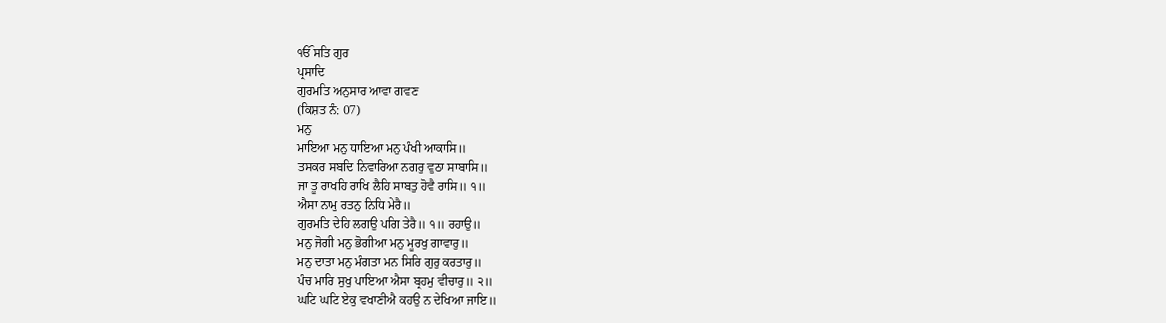ੴ ਸਤਿ ਗੁਰ
ਪ੍ਰਸਾਦਿ
ਗੁਰਮਤਿ ਅਨੁਸਾਰ ਆਵਾ ਗਵਣ
(ਕਿਸ਼ਤ ਨੰ: 07)
ਮਨੁ
ਮਾਇਆ ਮਨੁ ਧਾਇਆ ਮਨੁ ਪੰਖੀ ਆਕਾਸਿ॥
ਤਸਕਰ ਸਬਦਿ ਨਿਵਾਰਿਆ ਨਗਰੁ ਵੁਠਾ ਸਾਬਾਸਿ॥
ਜਾ ਤੂ ਰਾਖਹਿ ਰਾਖਿ ਲੈਹਿ ਸਾਬਤੁ ਹੋਵੈ ਰਾਸਿ॥ ੧॥
ਐਸਾ ਨਾਮੁ ਰਤਨੁ ਨਿਧਿ ਮੇਰੈ॥
ਗੁਰਮਤਿ ਦੇਹਿ ਲਗਉ ਪਗਿ ਤੇਰੈ॥ ੧॥ ਰਹਾਉ॥
ਮਨੁ ਜੋਗੀ ਮਨੁ ਭੋਗੀਆ ਮਨੁ ਮੂਰਖੁ ਗਾਵਾਰੁ॥
ਮਨੁ ਦਾਤਾ ਮਨੁ ਮੰਗਤਾ ਮਨ ਸਿਰਿ ਗੁਰੁ ਕਰਤਾਰੁ॥
ਪੰਚ ਮਾਰਿ ਸੁਖੁ ਪਾਇਆ ਐਸਾ ਬ੍ਰਹਮੁ ਵੀਚਾਰੁ॥ ੨॥
ਘਟਿ ਘਟਿ ਏਕੁ ਵਖਾਣੀਐ ਕਹਉ ਨ ਦੇਖਿਆ ਜਾਇ॥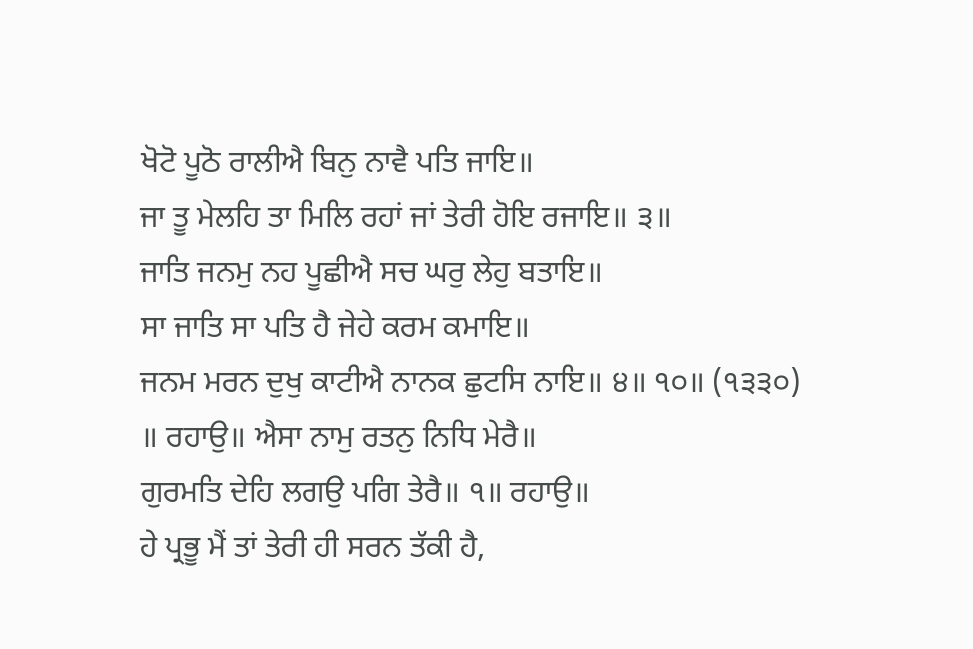ਖੋਟੋ ਪੂਠੋ ਰਾਲੀਐ ਬਿਨੁ ਨਾਵੈ ਪਤਿ ਜਾਇ॥
ਜਾ ਤੂ ਮੇਲਹਿ ਤਾ ਮਿਲਿ ਰਹਾਂ ਜਾਂ ਤੇਰੀ ਹੋਇ ਰਜਾਇ॥ ੩॥
ਜਾਤਿ ਜਨਮੁ ਨਹ ਪੂਛੀਐ ਸਚ ਘਰੁ ਲੇਹੁ ਬਤਾਇ॥
ਸਾ ਜਾਤਿ ਸਾ ਪਤਿ ਹੈ ਜੇਹੇ ਕਰਮ ਕਮਾਇ॥
ਜਨਮ ਮਰਨ ਦੁਖੁ ਕਾਟੀਐ ਨਾਨਕ ਛੁਟਸਿ ਨਾਇ॥ ੪॥ ੧੦॥ (੧੩੩੦)
॥ ਰਹਾਉ॥ ਐਸਾ ਨਾਮੁ ਰਤਨੁ ਨਿਧਿ ਮੇਰੈ॥
ਗੁਰਮਤਿ ਦੇਹਿ ਲਗਉ ਪਗਿ ਤੇਰੈ॥ ੧॥ ਰਹਾਉ॥
ਹੇ ਪ੍ਰਭੂ ਮੈਂ ਤਾਂ ਤੇਰੀ ਹੀ ਸਰਨ ਤੱਕੀ ਹੈ,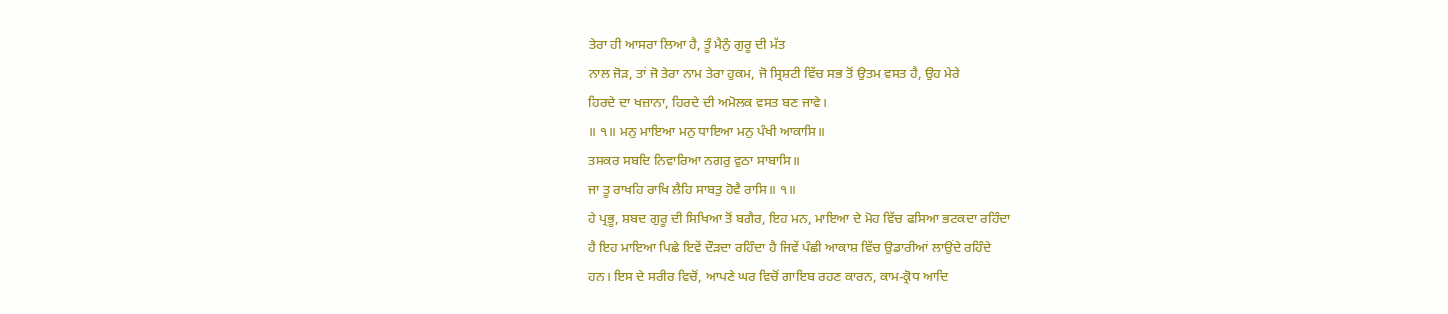ਤੇਰਾ ਹੀ ਆਸਰਾ ਲਿਆ ਹੈ, ਤੂੰ ਮੈਨੁੰ ਗੁਰੂ ਦੀ ਮੱਤ
ਨਾਲ ਜੋੜ, ਤਾਂ ਜੋ ਤੇਰਾ ਨਾਮ ਤੇਰਾ ਹੁਕਮ, ਜੋ ਸ੍ਰਿਸ਼ਟੀ ਵਿੱਚ ਸਭ ਤੋਂ ਉਤਮ ਵਸਤ ਹੈ, ਉਹ ਮੇਰੇ
ਹਿਰਦੇ ਦਾ ਖਜ਼ਾਨਾ, ਹਿਰਦੇ ਦੀ ਅਮੋਲਕ ਵਸਤ ਬਣ ਜਾਵੇ।
॥ ੧॥ ਮਨੁ ਮਾਇਆ ਮਨੁ ਧਾਇਆ ਮਨੁ ਪੰਖੀ ਆਕਾਸਿ॥
ਤਸਕਰ ਸਬਦਿ ਨਿਵਾਰਿਆ ਨਗਰੁ ਵੁਠਾ ਸਾਬਾਸਿ॥
ਜਾ ਤੂ ਰਾਖਹਿ ਰਾਖਿ ਲੈਹਿ ਸਾਬਤੁ ਹੋਵੈ ਰਾਸਿ॥ ੧॥
ਹੇ ਪ੍ਰਭੂ, ਸ਼ਬਦ ਗੁਰੂ ਦੀ ਸਿਖਿਆ ਤੋਂ ਬਗੈਰ, ਇਹ ਮਨ, ਮਾਇਆ ਦੇ ਮੋਹ ਵਿੱਚ ਫਸਿਆ ਭਟਕਦਾ ਰਹਿੰਦਾ
ਹੈ ਇਹ ਮਾਇਆ ਪਿਛੇ ਇਵੇਂ ਦੌੜਦਾ ਰਹਿੰਦਾ ਹੈ ਜਿਵੇਂ ਪੰਛੀ ਆਕਾਸ਼ ਵਿੱਚ ਉਡਾਰੀਆਂ ਲਾਉਂਦੇ ਰਹਿੰਦੇ
ਹਨ। ਇਸ ਦੇ ਸਰੀਰ ਵਿਚੋਂ, ਆਪਣੇ ਘਰ ਵਿਚੋਂ ਗਾਇਬ ਰਹਣ ਕਾਰਨ, ਕਾਮ-ਕ੍ਰੋਧ ਆਦਿ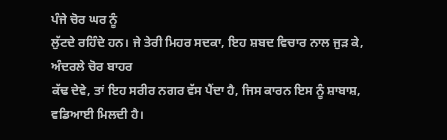ਪੰਜੇ ਚੋਰ ਘਰ ਨੂੰ
ਲੁੱਟਦੇ ਰਹਿੰਦੇ ਹਨ। ਜੇ ਤੇਰੀ ਮਿਹਰ ਸਦਕਾ, ਇਹ ਸ਼ਬਦ ਵਿਚਾਰ ਨਾਲ ਜੁੜ ਕੇ, ਅੰਦਰਲੇ ਚੋਰ ਬਾਹਰ
ਕੱਢ ਦੇਵੇ, ਤਾਂ ਇਹ ਸਰੀਰ ਨਗਰ ਵੱਸ ਪੈਂਦਾ ਹੈ, ਜਿਸ ਕਾਰਨ ਇਸ ਨੂੰ ਸ਼ਾਬਾਸ਼, ਵਡਿਆਈ ਮਿਲਦੀ ਹੈ।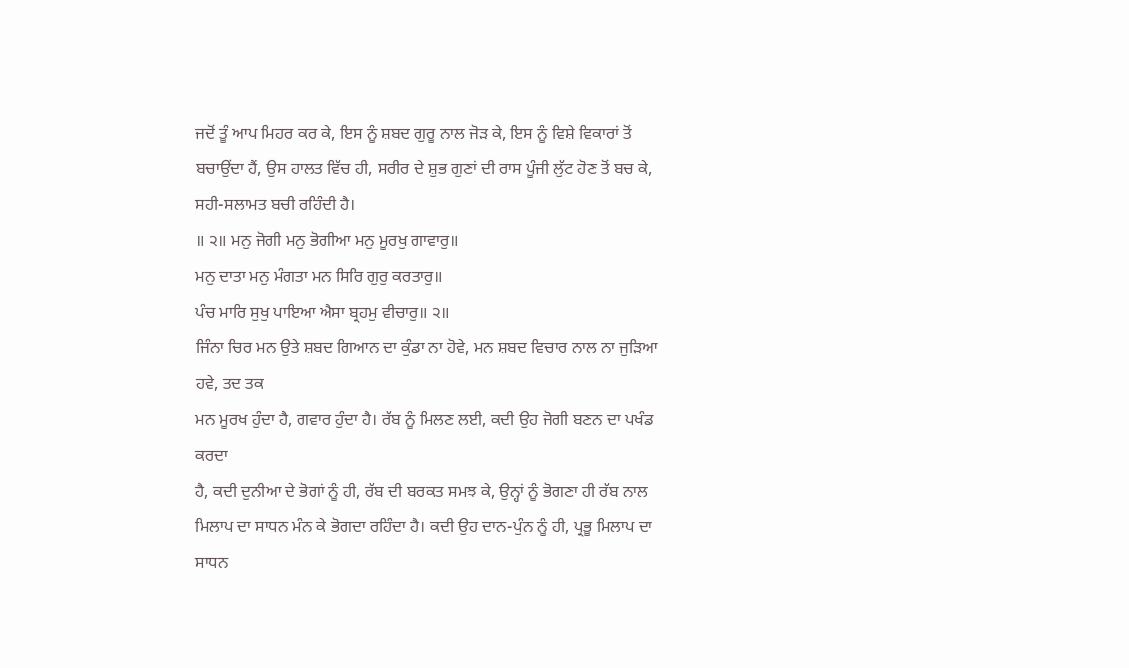ਜਦੋਂ ਤੂੰ ਆਪ ਮਿਹਰ ਕਰ ਕੇ, ਇਸ ਨੂੰ ਸ਼ਬਦ ਗੁਰੂ ਨਾਲ ਜੋੜ ਕੇ, ਇਸ ਨੂੰ ਵਿਸ਼ੇ ਵਿਕਾਰਾਂ ਤੋਂ
ਬਚਾਉਂਦਾ ਹੈਂ, ਉਸ ਹਾਲਤ ਵਿੱਚ ਹੀ, ਸਰੀਰ ਦੇ ਸ਼ੁਭ ਗੁਣਾਂ ਦੀ ਰਾਸ ਪੂੰਜੀ ਲੁੱਟ ਹੋਣ ਤੋਂ ਬਚ ਕੇ,
ਸਹੀ-ਸਲਾਮਤ ਬਚੀ ਰਹਿੰਦੀ ਹੈ।
॥ ੨॥ ਮਨੁ ਜੋਗੀ ਮਨੁ ਭੋਗੀਆ ਮਨੁ ਮੂਰਖੁ ਗਾਵਾਰੁ॥
ਮਨੁ ਦਾਤਾ ਮਨੁ ਮੰਗਤਾ ਮਨ ਸਿਰਿ ਗੁਰੁ ਕਰਤਾਰੁ॥
ਪੰਚ ਮਾਰਿ ਸੁਖੁ ਪਾਇਆ ਐਸਾ ਬ੍ਰਹਮੁ ਵੀਚਾਰੁ॥ ੨॥
ਜਿੰਨਾ ਚਿਰ ਮਨ ਉਤੇ ਸ਼ਬਦ ਗਿਆਨ ਦਾ ਕੁੰਡਾ ਨਾ ਹੋਵੇ, ਮਨ ਸ਼ਬਦ ਵਿਚਾਰ ਨਾਲ ਨਾ ਜੁੜਿਆ ਹਵੇ, ਤਦ ਤਕ
ਮਨ ਮੂਰਖ ਹੁੰਦਾ ਹੈ, ਗਵਾਰ ਹੁੰਦਾ ਹੈ। ਰੱਬ ਨੂੰ ਮਿਲਣ ਲਈ, ਕਦੀ ਉਹ ਜੋਗੀ ਬਣਨ ਦਾ ਪਖੰਡ ਕਰਦਾ
ਹੈ, ਕਦੀ ਦੁਨੀਆ ਦੇ ਭੋਗਾਂ ਨੂੰ ਹੀ, ਰੱਬ ਦੀ ਬਰਕਤ ਸਮਝ ਕੇ, ਉਨ੍ਹਾਂ ਨੂੰ ਭੋਗਣਾ ਹੀ ਰੱਬ ਨਾਲ
ਮਿਲਾਪ ਦਾ ਸਾਧਨ ਮੰਨ ਕੇ ਭੋਗਦਾ ਰਹਿੰਦਾ ਹੈ। ਕਦੀ ਉਹ ਦਾਨ-ਪੁੰਨ ਨੂੰ ਹੀ, ਪ੍ਰਭੂ ਮਿਲਾਪ ਦਾ
ਸਾਧਨ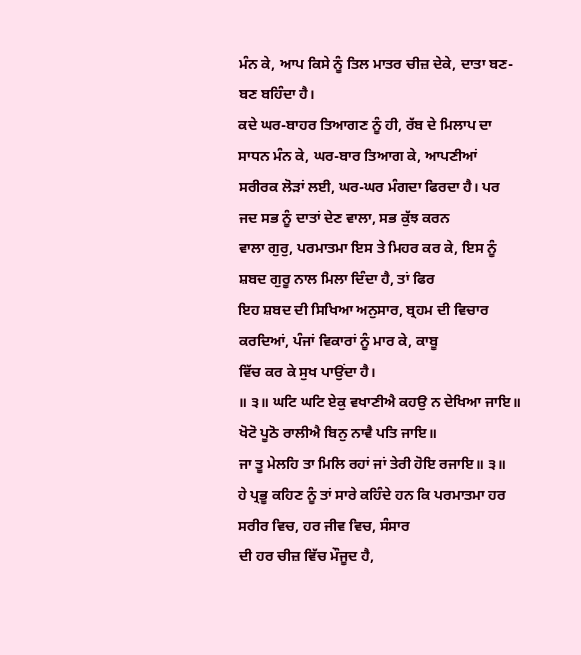ਮੰਨ ਕੇ, ਆਪ ਕਿਸੇ ਨੂੰ ਤਿਲ ਮਾਤਰ ਚੀਜ਼ ਦੇਕੇ, ਦਾਤਾ ਬਣ-ਬਣ ਬਹਿੰਦਾ ਹੈ।
ਕਦੇ ਘਰ-ਬਾਹਰ ਤਿਆਗਣ ਨੂੰ ਹੀ, ਰੱਬ ਦੇ ਮਿਲਾਪ ਦਾ ਸਾਧਨ ਮੰਨ ਕੇ, ਘਰ-ਬਾਰ ਤਿਆਗ ਕੇ, ਆਪਣੀਆਂ
ਸਰੀਰਕ ਲੋੜਾਂ ਲਈ, ਘਰ-ਘਰ ਮੰਗਦਾ ਫਿਰਦਾ ਹੈ। ਪਰ ਜਦ ਸਭ ਨੂੰ ਦਾਤਾਂ ਦੇਣ ਵਾਲਾ, ਸਭ ਕੁੱਝ ਕਰਨ
ਵਾਲਾ ਗੁਰੁ, ਪਰਮਾਤਮਾ ਇਸ ਤੇ ਮਿਹਰ ਕਰ ਕੇ, ਇਸ ਨੂੰ ਸ਼ਬਦ ਗੁਰੂ ਨਾਲ ਮਿਲਾ ਦਿੰਦਾ ਹੈ, ਤਾਂ ਫਿਰ
ਇਹ ਸ਼ਬਦ ਦੀ ਸਿਖਿਆ ਅਨੁਸਾਰ, ਬ੍ਰਹਮ ਦੀ ਵਿਚਾਰ ਕਰਦਿਆਂ, ਪੰਜਾਂ ਵਿਕਾਰਾਂ ਨੂੰ ਮਾਰ ਕੇ, ਕਾਬੂ
ਵਿੱਚ ਕਰ ਕੇ ਸੁਖ ਪਾਉਂਦਾ ਹੈ।
॥ ੩॥ ਘਟਿ ਘਟਿ ਏਕੁ ਵਖਾਣੀਐ ਕਹਉ ਨ ਦੇਖਿਆ ਜਾਇ॥
ਖੋਟੋ ਪੂਠੋ ਰਾਲੀਐ ਬਿਨੁ ਨਾਵੈ ਪਤਿ ਜਾਇ॥
ਜਾ ਤੂ ਮੇਲਹਿ ਤਾ ਮਿਲਿ ਰਹਾਂ ਜਾਂ ਤੇਰੀ ਹੋਇ ਰਜਾਇ॥ ੩॥
ਹੇ ਪ੍ਰਭੂ ਕਹਿਣ ਨੂੰ ਤਾਂ ਸਾਰੇ ਕਹਿੰਦੇ ਹਨ ਕਿ ਪਰਮਾਤਮਾ ਹਰ ਸਰੀਰ ਵਿਚ, ਹਰ ਜੀਵ ਵਿਚ, ਸੰਸਾਰ
ਦੀ ਹਰ ਚੀਜ਼ ਵਿੱਚ ਮੌਜੂਦ ਹੈ,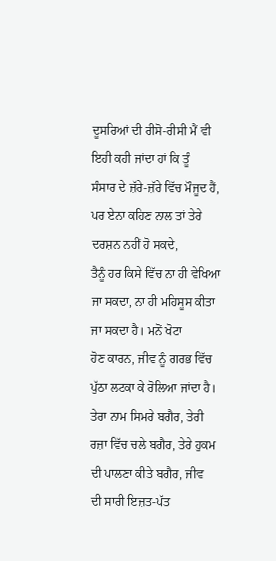ਦੂਸਰਿਆਂ ਦੀ ਰੀਸੋ-ਰੀਸੀ ਮੈਂ ਵੀ ਇਹੀ ਕਹੀ ਜਾਂਦਾ ਹਾਂ ਕਿ ਤੂੰ
ਸੰਸਾਰ ਦੇ ਜ਼ੱਰੇ-ਜ਼ੱਰੇ ਵਿੱਚ ਮੌਜੂਦ ਹੈਂ, ਪਰ ਏਨਾ ਕਹਿਣ ਨਾਲ ਤਾਂ ਤੇਰੇ ਦਰਸ਼ਨ ਨਹੀਂ ਹੋ ਸਕਦੇ,
ਤੈਨੂੰ ਹਰ ਕਿਸੇ ਵਿੱਚ ਨਾ ਹੀ ਵੇਖਿਆ ਜਾ ਸਕਦਾ, ਨਾ ਹੀ ਮਹਿਸੂਸ ਕੀਤਾ ਜਾ ਸਕਦਾ ਹੈ। ਮਨੋਂ ਖੋਟਾ
ਹੋਣ ਕਾਰਨ, ਜੀਵ ਨੂੰ ਗਰਭ ਵਿੱਚ ਪੁੱਠਾ ਲਟਕਾ ਕੇ ਰੋਲਿਆ ਜਾਂਦਾ ਹੈ।
ਤੇਰਾ ਨਾਮ ਸਿਮਰੇ ਬਗੈਰ, ਤੇਰੀ ਰਜ਼ਾ ਵਿੱਚ ਚਲੇ ਬਗੈਰ, ਤੇਰੇ ਹੁਕਮ ਦੀ ਪਾਲਣਾ ਕੀਤੇ ਬਗੈਰ, ਜੀਵ
ਦੀ ਸਾਰੀ ਇਜ਼ਤ-ਪੱਤ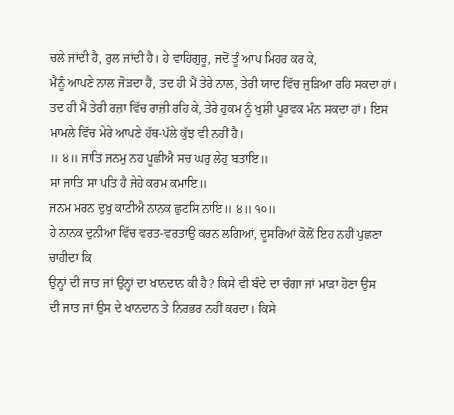ਚਲੇ ਜਾਂਦੀ ਹੈ, ਰੁਲ ਜਾਂਦੀ ਹੈ। ਹੇ ਵਾਹਿਗੁਰੂ, ਜਦੋਂ ਤੂੰ ਆਪ ਮਿਹਰ ਕਰ ਕੇ,
ਮੈਨੂੰ ਆਪਣੇ ਨਾਲ ਜੋੜਦਾ ਹੈਂ, ਤਦ ਹੀ ਮੈਂ ਤੇਰੇ ਨਾਲ, ਤੇਰੀ ਯਾਦ ਵਿੱਚ ਜੁੜਿਆ ਰਹਿ ਸਕਦਾ ਹਾਂ।
ਤਦ ਹੀ ਮੈਂ ਤੇਰੀ ਰਜ਼ਾ ਵਿੱਚ ਰਾਜ਼ੀ ਰਹਿ ਕੇ, ਤੇਰੇ ਹੁਕਮ ਨੂੰ ਖੁਸ਼ੀ ਪੂਰਵਕ ਮੰਨ ਸਕਦਾ ਹਾਂ। ਇਸ
ਮਾਮਲੇ ਵਿੱਚ ਮੇਰੇ ਆਪਣੇ ਹੱਥ-ਪੱਲੇ ਕੁੱਝ ਵੀ ਨਹੀਂ ਹੈ।
॥ ੪॥ ਜਾਤਿ ਜਨਮੁ ਨਹ ਪੂਛੀਐ ਸਚ ਘਰੁ ਲੇਹੁ ਬਤਾਇ॥
ਸਾ ਜਾਤਿ ਸਾ ਪਤਿ ਹੈ ਜੇਹੇ ਕਰਮ ਕਮਾਇ॥
ਜਨਮ ਮਰਨ ਦੁਖੁ ਕਾਟੀਐ ਨਾਨਕ ਛੁਟਸਿ ਨਾਇ॥ ੪॥ ੧੦॥
ਹੇ ਨਾਨਕ ਦੁਨੀਆ ਵਿੱਚ ਵਰਤ-ਵਰਤਾਉ ਕਰਨ ਲਗਿਆਂ, ਦੂਸਰਿਆਂ ਕੋਲੋਂ ਇਹ ਨਹੀਂ ਪੁਛਣਾ ਚਾਹੀਦਾ ਕਿ
ਉਨ੍ਹਾਂ ਦੀ ਜਾਤ ਜਾਂ ਉਨ੍ਹਾਂ ਦਾ ਖਾਨਦਾਨ ਕੀ ਹੈ? ਕਿਸੇ ਵੀ ਬੰਦੇ ਦਾ ਚੰਗਾ ਜਾਂ ਮਾੜਾ ਹੋਣਾ ਉਸ
ਦੀ ਜਾਤ ਜਾਂ ਉਸ ਦੇ ਖਾਨਦਾਨ ਤੇ ਨਿਰਭਰ ਨਹੀਂ ਕਰਦਾ। ਕਿਸੇ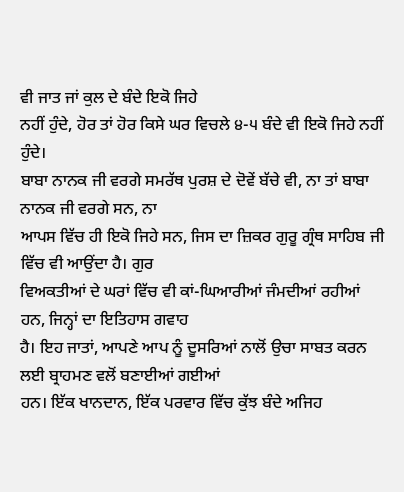ਵੀ ਜਾਤ ਜਾਂ ਕੁਲ ਦੇ ਬੰਦੇ ਇਕੋ ਜਿਹੇ
ਨਹੀਂ ਹੁੰਦੇ, ਹੋਰ ਤਾਂ ਹੋਰ ਕਿਸੇ ਘਰ ਵਿਚਲੇ ੪-੫ ਬੰਦੇ ਵੀ ਇਕੋ ਜਿਹੇ ਨਹੀਂ ਹੁੰਦੇ।
ਬਾਬਾ ਨਾਨਕ ਜੀ ਵਰਗੇ ਸਮਰੱਥ ਪੁਰਸ਼ ਦੇ ਦੋਵੇਂ ਬੱਚੇ ਵੀ, ਨਾ ਤਾਂ ਬਾਬਾ ਨਾਨਕ ਜੀ ਵਰਗੇ ਸਨ, ਨਾ
ਆਪਸ ਵਿੱਚ ਹੀ ਇਕੋ ਜਿਹੇ ਸਨ, ਜਿਸ ਦਾ ਜ਼ਿਕਰ ਗੁਰੂ ਗ੍ਰੰਥ ਸਾਹਿਬ ਜੀ ਵਿੱਚ ਵੀ ਆਉਂਦਾ ਹੈ। ਗੁਰ
ਵਿਅਕਤੀਆਂ ਦੇ ਘਰਾਂ ਵਿੱਚ ਵੀ ਕਾਂ-ਘਿਆਰੀਆਂ ਜੰਮਦੀਆਂ ਰਹੀਆਂ ਹਨ, ਜਿਨ੍ਹਾਂ ਦਾ ਇਤਿਹਾਸ ਗਵਾਹ
ਹੈ। ਇਹ ਜਾਤਾਂ, ਆਪਣੇ ਆਪ ਨੂੰ ਦੂਸਰਿਆਂ ਨਾਲੋਂ ਉਚਾ ਸਾਬਤ ਕਰਨ ਲਈ ਬ੍ਰਾਹਮਣ ਵਲੋਂ ਬਣਾਈਆਂ ਗਈਆਂ
ਹਨ। ਇੱਕ ਖਾਨਦਾਨ, ਇੱਕ ਪਰਵਾਰ ਵਿੱਚ ਕੁੱਝ ਬੰਦੇ ਅਜਿਹ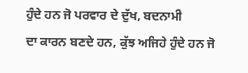ਹੁੰਦੇ ਹਨ ਜੋ ਪਰਵਾਰ ਦੇ ਦੁੱਖ, ਬਦਨਾਮੀ
ਦਾ ਕਾਰਨ ਬਣਦੇ ਹਨ, ਕੁੱਝ ਅਜਿਹੇ ਹੁੰਦੇ ਹਨ ਜੋ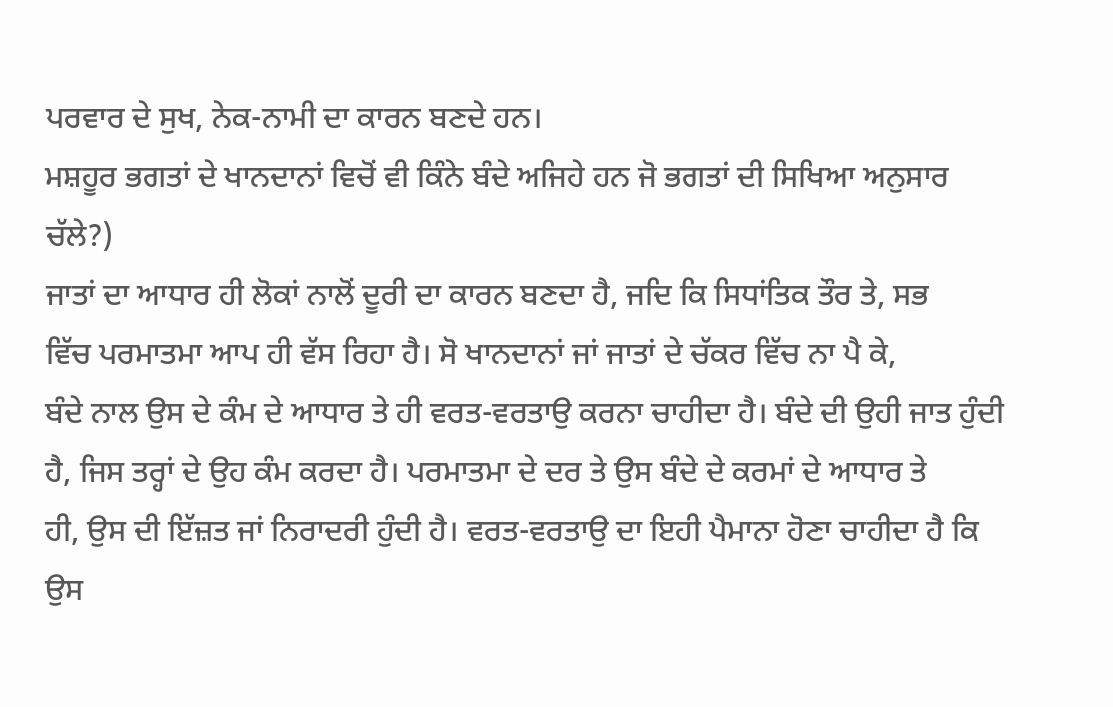ਪਰਵਾਰ ਦੇ ਸੁਖ, ਨੇਕ-ਨਾਮੀ ਦਾ ਕਾਰਨ ਬਣਦੇ ਹਨ।
ਮਸ਼ਹੂਰ ਭਗਤਾਂ ਦੇ ਖਾਨਦਾਨਾਂ ਵਿਚੋਂ ਵੀ ਕਿੰਨੇ ਬੰਦੇ ਅਜਿਹੇ ਹਨ ਜੋ ਭਗਤਾਂ ਦੀ ਸਿਖਿਆ ਅਨੁਸਾਰ
ਚੱਲੇ?)
ਜਾਤਾਂ ਦਾ ਆਧਾਰ ਹੀ ਲੋਕਾਂ ਨਾਲੋਂ ਦੂਰੀ ਦਾ ਕਾਰਨ ਬਣਦਾ ਹੈ, ਜਦਿ ਕਿ ਸਿਧਾਂਤਿਕ ਤੌਰ ਤੇ, ਸਭ
ਵਿੱਚ ਪਰਮਾਤਮਾ ਆਪ ਹੀ ਵੱਸ ਰਿਹਾ ਹੈ। ਸੋ ਖਾਨਦਾਨਾਂ ਜਾਂ ਜਾਤਾਂ ਦੇ ਚੱਕਰ ਵਿੱਚ ਨਾ ਪੈ ਕੇ,
ਬੰਦੇ ਨਾਲ ਉਸ ਦੇ ਕੰਮ ਦੇ ਆਧਾਰ ਤੇ ਹੀ ਵਰਤ-ਵਰਤਾਉ ਕਰਨਾ ਚਾਹੀਦਾ ਹੈ। ਬੰਦੇ ਦੀ ਉਹੀ ਜਾਤ ਹੁੰਦੀ
ਹੈ, ਜਿਸ ਤਰ੍ਹਾਂ ਦੇ ਉਹ ਕੰਮ ਕਰਦਾ ਹੈ। ਪਰਮਾਤਮਾ ਦੇ ਦਰ ਤੇ ਉਸ ਬੰਦੇ ਦੇ ਕਰਮਾਂ ਦੇ ਆਧਾਰ ਤੇ
ਹੀ, ਉਸ ਦੀ ਇੱਜ਼ਤ ਜਾਂ ਨਿਰਾਦਰੀ ਹੁੰਦੀ ਹੈ। ਵਰਤ-ਵਰਤਾਉ ਦਾ ਇਹੀ ਪੈਮਾਨਾ ਹੋਣਾ ਚਾਹੀਦਾ ਹੈ ਕਿ
ਉਸ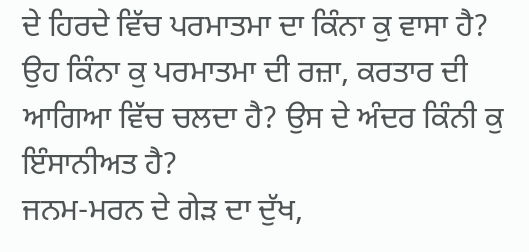ਦੇ ਹਿਰਦੇ ਵਿੱਚ ਪਰਮਾਤਮਾ ਦਾ ਕਿੰਨਾ ਕੁ ਵਾਸਾ ਹੈ?
ਉਹ ਕਿੰਨਾ ਕੁ ਪਰਮਾਤਮਾ ਦੀ ਰਜ਼ਾ, ਕਰਤਾਰ ਦੀ ਆਗਿਆ ਵਿੱਚ ਚਲਦਾ ਹੈ? ਉਸ ਦੇ ਅੰਦਰ ਕਿੰਨੀ ਕੁ
ਇੰਸਾਨੀਅਤ ਹੈ?
ਜਨਮ-ਮਰਨ ਦੇ ਗੇੜ ਦਾ ਦੁੱਖ,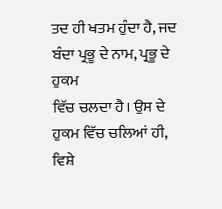ਤਦ ਹੀ ਖਤਮ ਹੁੰਦਾ ਹੈ, ਜਦ ਬੰਦਾ ਪ੍ਰਭੂ ਦੇ ਨਾਮ, ਪ੍ਰਭੂ ਦੇ ਹੁਕਮ
ਵਿੱਚ ਚਲਦਾ ਹੈ। ਉਸ ਦੇ ਹੁਕਮ ਵਿੱਚ ਚਲਿਆਂ ਹੀ, ਵਿਸ਼ੇ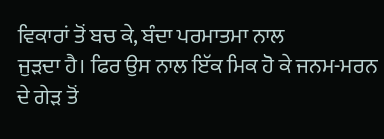ਵਿਕਾਰਾਂ ਤੋਂ ਬਚ ਕੇ, ਬੰਦਾ ਪਰਮਾਤਮਾ ਨਾਲ
ਜੁੜਦਾ ਹੈ। ਫਿਰ ਉਸ ਨਾਲ ਇੱਕ ਮਿਕ ਹੋ ਕੇ ਜਨਮ-ਮਰਨ ਦੇ ਗੇੜ ਤੋਂ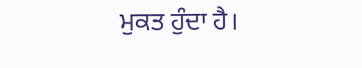ਮੁਕਤ ਹੁੰਦਾ ਹੈ।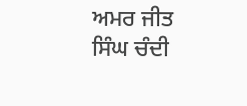ਅਮਰ ਜੀਤ ਸਿੰਘ ਚੰਦੀ